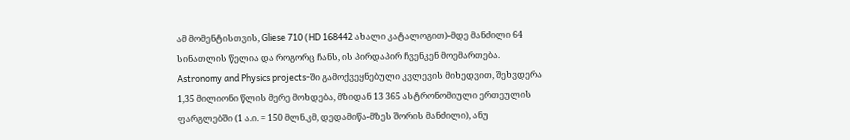ამ მომენტისთვის, Gliese 710 (HD 168442 ახალი კატალოგით)-მდე მანძილი 64 სინათლის წელია და როგორც ჩანს, ის პირდაპირ ჩვენკენ მოემართება. Astronomy and Physics projects-ში გამოქვეყნებული კვლევის მიხედვით, შეხვდერა 1,35 მილიონი წლის მერე მოხდება, მზიდან 13 365 ასტრონომიული ერთეულის ფარგლებში (1 ა.ი. = 150 მლნ.კმ, დედამიწა-მზეს შორის მანძილი), ანუ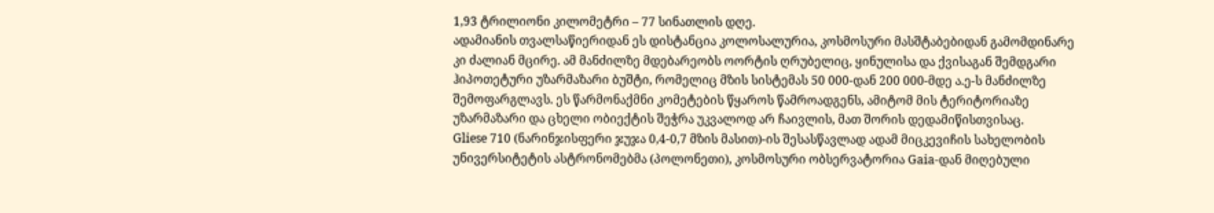1,93 ტრილიონი კილომეტრი – 77 სინათლის დღე.
ადამიანის თვალსაწიერიდან ეს დისტანცია კოლოსალურია, კოსმოსური მასშტაბებიდან გამომდინარე კი ძალიან მცირე. ამ მანძილზე მდებარეობს ოორტის ღრუბელიც, ყინულისა და ქვისაგან შემდგარი ჰიპოთეტური უზარმაზარი ბუშტი, რომელიც მზის სისტემას 50 000-დან 200 000-მდე ა.ე-ს მანძილზე შემოფარგლავს. ეს წარმონაქმნი კომეტების წყაროს წამროადგენს, ამიტომ მის ტერიტორიაზე უზარმაზარი და ცხელი ობიექტის შეჭრა უკვალოდ არ ჩაივლის, მათ შორის დედამიწისთვისაც.
Gliese 710 (ნარინჯისფერი ჯუჯა 0,4-0,7 მზის მასით)-ის შესასწავლად ადამ მიცკევიჩის სახელობის უნივერსიტეტის ასტრონომებმა (პოლონეთი), კოსმოსური ობსერვატორია Gaia-დან მიღებული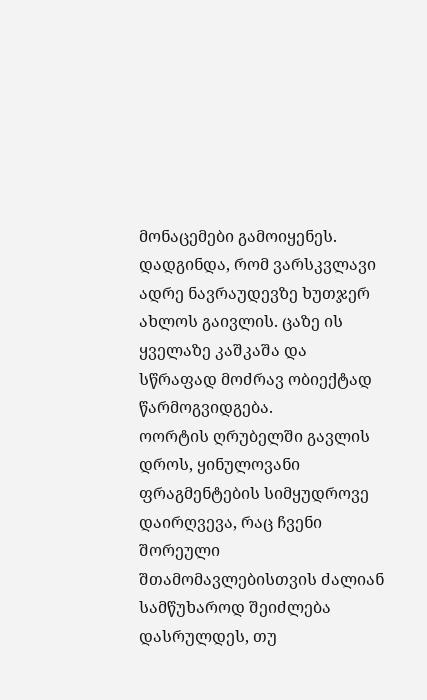მონაცემები გამოიყენეს. დადგინდა, რომ ვარსკვლავი ადრე ნავრაუდევზე ხუთჯერ ახლოს გაივლის. ცაზე ის ყველაზე კაშკაშა და სწრაფად მოძრავ ობიექტად წარმოგვიდგება.
ოორტის ღრუბელში გავლის დროს, ყინულოვანი ფრაგმენტების სიმყუდროვე დაირღვევა, რაც ჩვენი შორეული შთამომავლებისთვის ძალიან სამწუხაროდ შეიძლება დასრულდეს, თუ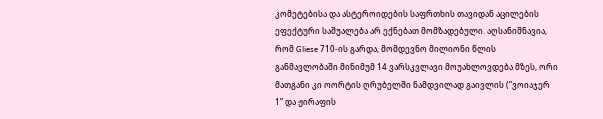კომეტებისა და ასტეროიდების საფრთხის თავიდან აცილების ეფექტური საშუალება არ ექნებათ მომზადებული. აღსანიშნავია, რომ Gliese 710-ის გარდა, მომდევნო მილიონი წლის განმავლობაში მინიმუმ 14 ვარსკვლავი მოუახლოვდება მზეს, ორი მათგანი კი ოორტის ღრუბელში ნამდვილად გაივლის (”ვოიაჯერ 1” და ჟირაფის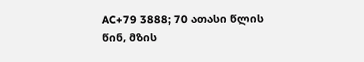AC+79 3888; 70 ათასი წლის წინ, მზის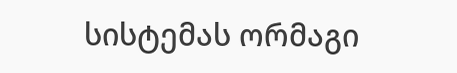სისტემას ორმაგი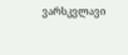ვარსკვლავი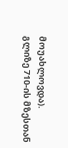მოუახლოვდა).
გლიზე 710-ის მზესთან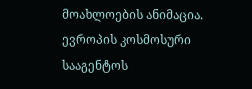მოახლოების ანიმაცია. ევროპის კოსმოსური სააგენტოს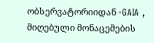ობსერვატორიიდან -GAIA , მიღებული მონაცემების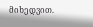მიხედვით.